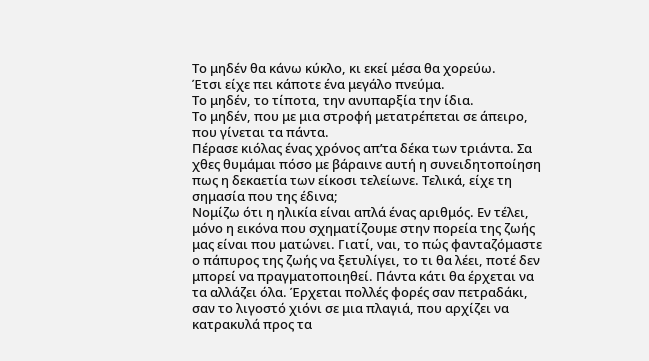Το μηδέν θα κάνω κύκλο, κι εκεί μέσα θα χορεύω.
Έτσι είχε πει κάποτε ένα μεγάλο πνεύμα.
Το μηδέν, το τίποτα, την ανυπαρξία την ίδια.
Το μηδέν, που με μια στροφή μετατρέπεται σε άπειρο, που γίνεται τα πάντα.
Πέρασε κιόλας ένας χρόνος απ’τα δέκα των τριάντα. Σα χθες θυμάμαι πόσο με βάραινε αυτή η συνειδητοποίηση πως η δεκαετία των είκοσι τελείωνε. Τελικά, είχε τη σημασία που της έδινα;
Νομίζω ότι η ηλικία είναι απλά ένας αριθμός. Εν τέλει, μόνο η εικόνα που σχηματίζουμε στην πορεία της ζωής μας είναι που ματώνει. Γιατί, ναι, το πώς φανταζόμαστε ο πάπυρος της ζωής να ξετυλίγει, το τι θα λέει, ποτέ δεν μπορεί να πραγματοποιηθεί. Πάντα κάτι θα έρχεται να τα αλλάζει όλα. Έρχεται πολλές φορές σαν πετραδάκι, σαν το λιγοστό χιόνι σε μια πλαγιά, που αρχίζει να κατρακυλά προς τα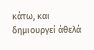κάτω, και δημιουργεί άθελά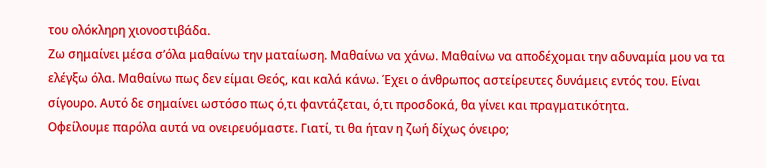του ολόκληρη χιονοστιβάδα.
Ζω σημαίνει μέσα σ’όλα μαθαίνω την ματαίωση. Μαθαίνω να χάνω. Μαθαίνω να αποδέχομαι την αδυναμία μου να τα ελέγξω όλα. Μαθαίνω πως δεν είμαι Θεός, και καλά κάνω. Έχει ο άνθρωπος αστείρευτες δυνάμεις εντός του. Είναι σίγουρο. Αυτό δε σημαίνει ωστόσο πως ό,τι φαντάζεται, ό,τι προσδοκά, θα γίνει και πραγματικότητα.
Οφείλουμε παρόλα αυτά να ονειρευόμαστε. Γιατί, τι θα ήταν η ζωή δίχως όνειρο;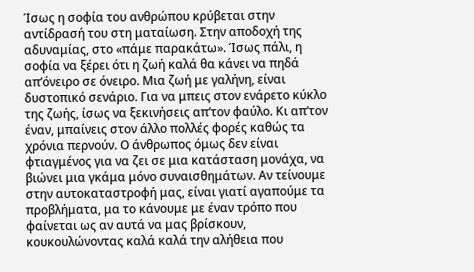Ίσως η σοφία του ανθρώπου κρύβεται στην αντίδρασή του στη ματαίωση. Στην αποδοχή της αδυναμίας, στο «πάμε παρακάτω». Ίσως πάλι, η σοφία να ξέρει ότι η ζωή καλά θα κάνει να πηδά απ’όνειρο σε όνειρο. Μια ζωή με γαλήνη, είναι δυστοπικό σενάριο. Για να μπεις στον ενάρετο κύκλο της ζωής, ίσως να ξεκινήσεις απ’τον φαύλο. Κι απ’τον έναν, μπαίνεις στον άλλο πολλές φορές καθώς τα χρόνια περνούν. Ο άνθρωπος όμως δεν είναι φτιαγμένος για να ζει σε μια κατάσταση μονάχα, να βιώνει μια γκάμα μόνο συναισθημάτων. Αν τείνουμε στην αυτοκαταστροφή μας, είναι γιατί αγαπούμε τα προβλήματα, μα το κάνουμε με έναν τρόπο που φαίνεται ως αν αυτά να μας βρίσκουν, κουκουλώνοντας καλά καλά την αλήθεια που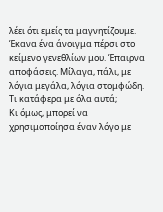λέει ότι εμείς τα μαγνητίζουμε.
Έκανα ένα άνοιγμα πέρσι στο κείμενο γενεθλίων μου. Έπαιρνα αποφάσεις. Μίλαγα, πάλι, με λόγια μεγάλα, λόγια στομφώδη. Τι κατάφερα με όλα αυτά;
Κι όμως, μπορεί να χρησιμοποίησα έναν λόγο με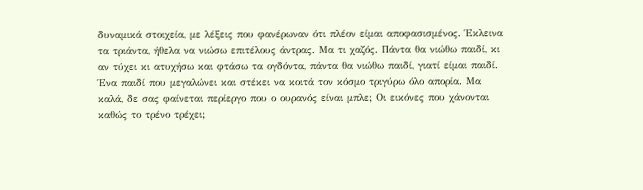δυναμικά στοιχεία, με λέξεις που φανέρωναν ότι πλέον είμαι αποφασισμένος. Έκλεινα τα τριάντα, ήθελα να νιώσω επιτέλους άντρας. Μα τι χαζός. Πάντα θα νιώθω παιδί, κι αν τύχει κι ατυχήσω και φτάσω τα ογδόντα, πάντα θα νιώθω παιδί, γιατί είμαι παιδί. Ένα παιδί που μεγαλώνει και στέκει να κοιτά τον κόσμο τριγύρω όλο απορία. Μα καλά, δε σας φαίνεται περίεργο που ο ουρανός είναι μπλε; Οι εικόνες που χάνονται καθώς το τρένο τρέχει;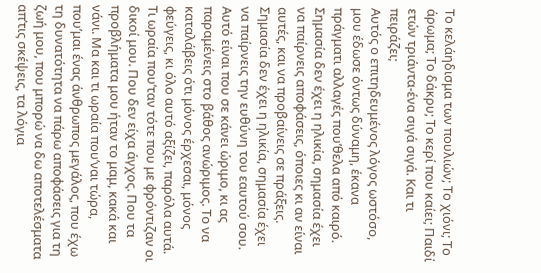Το κελάηδισμα των πουλιών; Το χιόνι; Το άρωμα; Το δάκρυ; Το κερί που καίει; Παιδί ετών τριάντα-ένα σιγά σιγά. Και τι πειράζει;
Αυτός ο επιτηδευμένος λόγος ωστόσο, μου έδωσε όντως δύναμη, έκανα πράγματι αλλαγές που’θελα από καιρό. Σημασία δεν έχει η ηλικία, σημασία έχει να παίρνεις αποφάσεις, όποιες κι αν είναι αυτές, και να προβαίνεις σε πράξεις. Σημασία δεν έχει η ηλικία, σημασία έχει να παίρνεις την ευθύνη του εαυτού σου. Αυτό είναι που σε κάνει ώριμο, κι ας παραμένεις στο βάθος ανώριμος. Το να καταλάβεις ότι μόνος έρχεσαι, μόνος φεύγεις, κι όλο αυτό αξίζει, παρόλα αυτά.
Τι ωραία που’ταν τότε που με φρόντιζαν οι δικοί μου. Που δεν είχα άγχος. Που τα προβλήματα μου ήταν το μαμ, κακά και νάνι. Μα και τι ωραία που’ναι τώρα, που’μαι ένας άνθρωπος μεγάλος, που έχω τη δυνατότητα να πάρω αποφάσεις για τη ζωή μου, που μπορώ να δω αποτελέσματα απ’τις σκέψεις, τα λόγια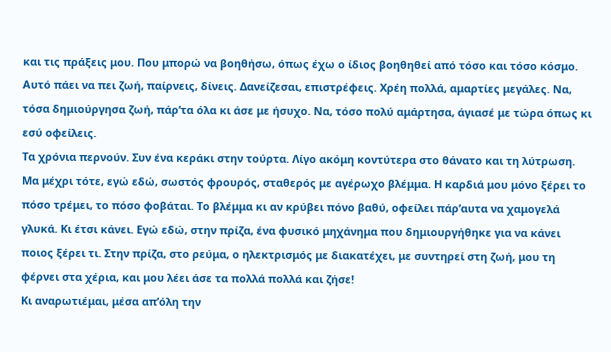και τις πράξεις μου. Που μπορώ να βοηθήσω, όπως έχω ο ίδιος βοηθηθεί από τόσο και τόσο κόσμο. Αυτό πάει να πει ζωή, παίρνεις, δίνεις. Δανείζεσαι, επιστρέφεις. Χρέη πολλά, αμαρτίες μεγάλες. Να, τόσα δημιούργησα ζωή, πάρ’τα όλα κι άσε με ήσυχο. Να, τόσο πολύ αμάρτησα, άγιασέ με τώρα όπως κι εσύ οφείλεις.
Τα χρόνια περνούν. Συν ένα κεράκι στην τούρτα. Λίγο ακόμη κοντύτερα στο θάνατο και τη λύτρωση. Μα μέχρι τότε, εγώ εδώ, σωστός φρουρός, σταθερός με αγέρωχο βλέμμα. Η καρδιά μου μόνο ξέρει το πόσο τρέμει, το πόσο φοβάται. Το βλέμμα κι αν κρύβει πόνο βαθύ, οφείλει πάρ’αυτα να χαμογελά γλυκά. Κι έτσι κάνει. Εγώ εδώ, στην πρίζα, ένα φυσικό μηχάνημα που δημιουργήθηκε για να κάνει ποιος ξέρει τι. Στην πρίζα, στο ρεύμα, ο ηλεκτρισμός με διακατέχει, με συντηρεί στη ζωή, μου τη φέρνει στα χέρια, και μου λέει άσε τα πολλά πολλά και ζήσε!
Κι αναρωτιέμαι, μέσα απ’όλη την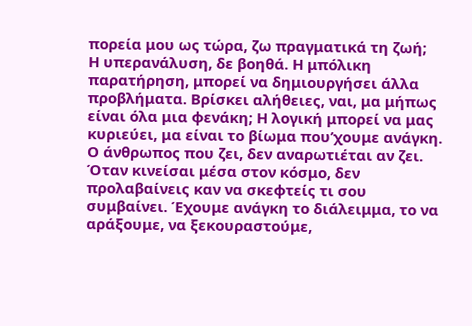πορεία μου ως τώρα, ζω πραγματικά τη ζωή;
Η υπερανάλυση, δε βοηθά. Η μπόλικη παρατήρηση, μπορεί να δημιουργήσει άλλα προβλήματα. Βρίσκει αλήθειες, ναι, μα μήπως είναι όλα μια φενάκη; Η λογική μπορεί να μας κυριεύει, μα είναι το βίωμα που’χουμε ανάγκη. Ο άνθρωπος που ζει, δεν αναρωτιέται αν ζει. Όταν κινείσαι μέσα στον κόσμο, δεν προλαβαίνεις καν να σκεφτείς τι σου συμβαίνει. Έχουμε ανάγκη το διάλειμμα, το να αράξουμε, να ξεκουραστούμε,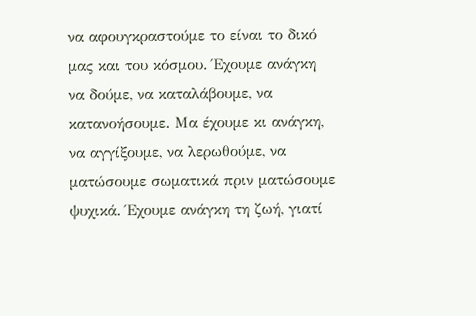να αφουγκραστούμε το είναι το δικό μας και του κόσμου. Έχουμε ανάγκη να δούμε, να καταλάβουμε, να κατανοήσουμε. Μα έχουμε κι ανάγκη, να αγγίξουμε, να λερωθούμε, να ματώσουμε σωματικά πριν ματώσουμε ψυχικά. Έχουμε ανάγκη τη ζωή, γιατί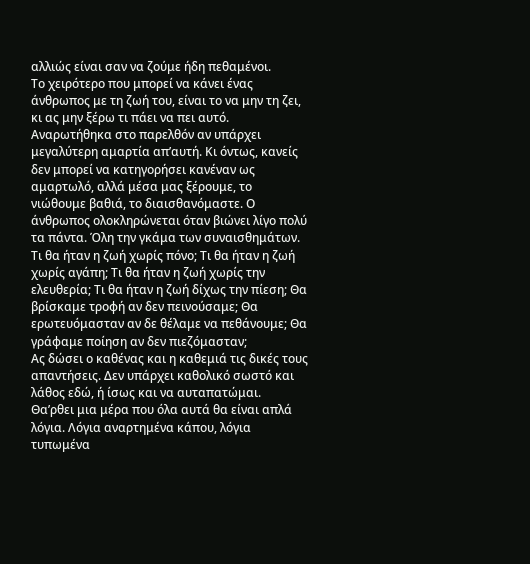αλλιώς είναι σαν να ζούμε ήδη πεθαμένοι.
Το χειρότερο που μπορεί να κάνει ένας άνθρωπος με τη ζωή του, είναι το να μην τη ζει, κι ας μην ξέρω τι πάει να πει αυτό.
Αναρωτήθηκα στο παρελθόν αν υπάρχει μεγαλύτερη αμαρτία απ’αυτή. Κι όντως, κανείς δεν μπορεί να κατηγορήσει κανέναν ως αμαρτωλό, αλλά μέσα μας ξέρουμε, το νιώθουμε βαθιά, το διαισθανόμαστε. Ο άνθρωπος ολοκληρώνεται όταν βιώνει λίγο πολύ τα πάντα. Όλη την γκάμα των συναισθημάτων. Τι θα ήταν η ζωή χωρίς πόνο; Τι θα ήταν η ζωή χωρίς αγάπη; Τι θα ήταν η ζωή χωρίς την ελευθερία; Τι θα ήταν η ζωή δίχως την πίεση; Θα βρίσκαμε τροφή αν δεν πεινούσαμε; Θα ερωτευόμασταν αν δε θέλαμε να πεθάνουμε; Θα γράφαμε ποίηση αν δεν πιεζόμασταν;
Ας δώσει ο καθένας και η καθεμιά τις δικές τους απαντήσεις. Δεν υπάρχει καθολικό σωστό και λάθος εδώ, ή ίσως και να αυταπατώμαι.
Θα’ρθει μια μέρα που όλα αυτά θα είναι απλά λόγια. Λόγια αναρτημένα κάπου, λόγια τυπωμένα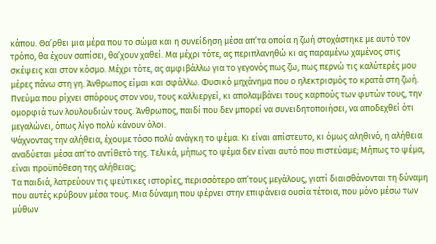κάπου. Θα’ρθει μια μέρα που το σώμα και η συνείδηση μέσα απ’τα οποία η ζωή στοχάστηκε με αυτό τον τρόπο, θα έχουν σαπίσει, θα’χουν χαθεί. Μα μέχρι τότε, ας περιπλανηθώ κι ας παραμένω χαμένος στις σκέψεις και στον κόσμο. Μέχρι τότε, ας αμφιβάλλω για το γεγονός πως ζω, πως περνώ τις καλύτερές μου μέρες πάνω στη γη. Άνθρωπος είμαι και σφάλλω. Φυσικό μηχάνημα που ο ηλεκτρισμός το κρατά στη ζωή. Πνεύμα που ρίχνει σπόρους στον νου, τους καλλιεργεί, κι απολαμβάνει τους καρπούς των φυτών τους, την ομορφιά των λουλουδιών τους. Άνθρωπος, παιδί που δεν μπορεί να συνειδητοποιήσει, να αποδεχθεί ότι μεγαλώνει, όπως λίγο πολύ κάνουν όλοι.
Ψάχνοντας την αλήθεια, έχουμε τόσο πολύ ανάγκη το ψέμα. Κι είναι απίστευτο, κι όμως αληθινό, η αλήθεια αναδύεται μέσα απ’το αντίθετό της. Τελικά, μήπως το ψέμα δεν είναι αυτό που πιστεύαμε; Μήπως το ψέμα, είναι προϋπόθεση της αλήθειας;
Τα παιδιά, λατρεύουν τις ψεύτικες ιστορίες, περισσότερο απ’τους μεγάλους, γιατί διαισθάνονται τη δύναμη που αυτές κρύβουν μέσα τους. Μια δύναμη που φέρνει στην επιφάνεια ουσία τέτοια, που μόνο μέσω των μύθων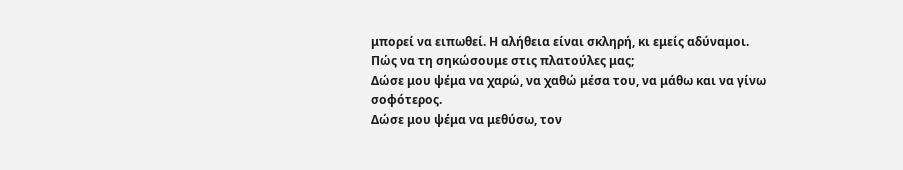μπορεί να ειπωθεί. Η αλήθεια είναι σκληρή, κι εμείς αδύναμοι.
Πώς να τη σηκώσουμε στις πλατούλες μας;
Δώσε μου ψέμα να χαρώ, να χαθώ μέσα του, να μάθω και να γίνω σοφότερος.
Δώσε μου ψέμα να μεθύσω, τον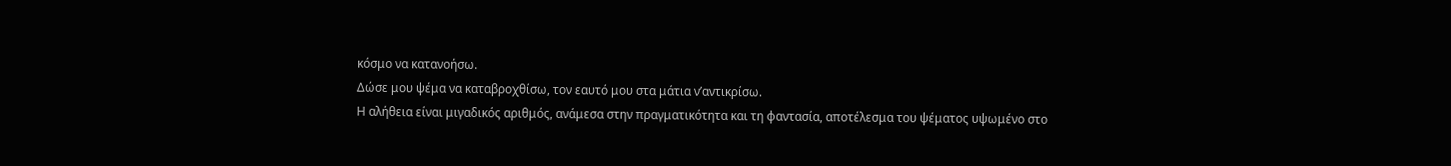κόσμο να κατανοήσω.
Δώσε μου ψέμα να καταβροχθίσω, τον εαυτό μου στα μάτια ν’αντικρίσω.
Η αλήθεια είναι μιγαδικός αριθμός, ανάμεσα στην πραγματικότητα και τη φαντασία, αποτέλεσμα του ψέματος υψωμένο στο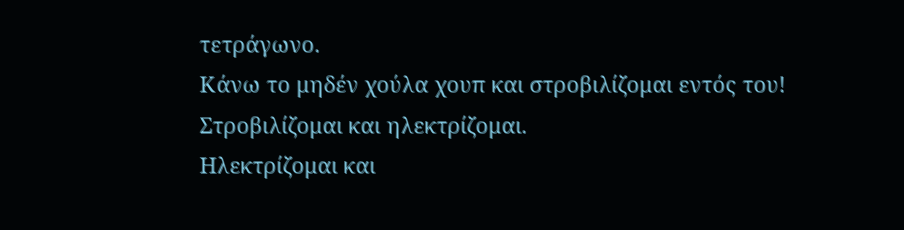τετράγωνο.
Κάνω το μηδέν χούλα χουπ και στροβιλίζομαι εντός του!
Στροβιλίζομαι και ηλεκτρίζομαι.
Ηλεκτρίζομαι και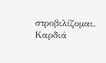στροβιλίζομαι.
Καρδιά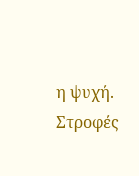η ψυχή.
Στροφές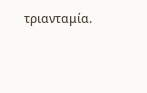τριανταμία.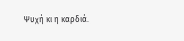Ψυχή κι η καρδιά.